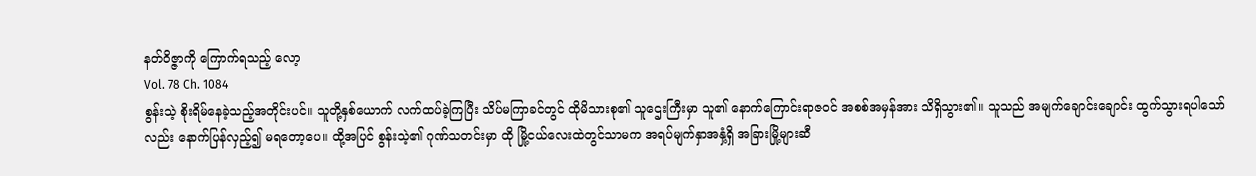နတ်ဝိဇ္ဇာကို ကြောက်ရသည့် လော့
Vol. 78 Ch. 1084
စွန်းသဲ့ စိုးရိမ်နေခဲ့သည့်အတိုင်းပင်။ သူတို့နှစ်ယောက် လက်ထပ်ခဲ့ကြပြီး သိပ်မကြာခင်တွင် ထိုမိသားစု၏ သူဌေးကြီးမှာ သူ၏ နောက်ကြောင်းရာဇဝင် အစစ်အမှန်အား သိရှိသွား၏။ သူသည် အမျက်ချောင်းချောင်း ထွက်သွားရပါသော်လည်း နောက်ပြန်လှည့်၍ မရတော့ပေ။ ထို့အပြင် စွန်းသဲ့၏ ဂုဏ်သတင်းမှာ ထို မြို့ငယ်လေးထဲတွင်သာမက အရပ်မျက်နှာအနှံ့ရှိ အခြားမြို့များဆီ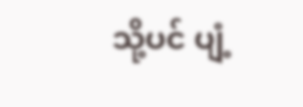သို့ပင် ပျံ့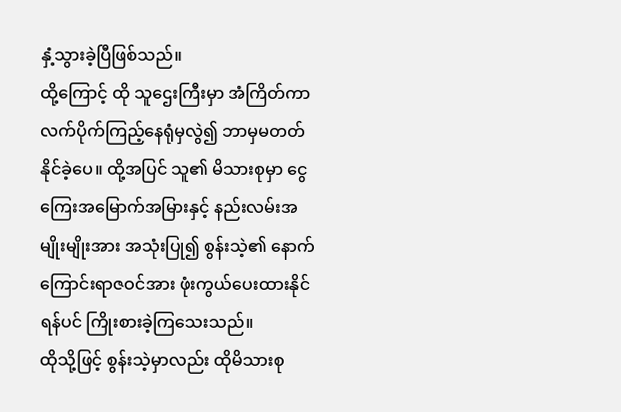နှံ့သွားခဲ့ပြီဖြစ်သည်။
ထို့ကြောင့် ထို သူဌေးကြီးမှာ အံကြိတ်ကာ လက်ပိုက်ကြည့်နေရုံမှလွဲ၍ ဘာမှမတတ်နိုင်ခဲ့ပေ။ ထို့အပြင် သူ၏ မိသားစုမှာ ငွေကြေးအမြောက်အမြားနှင့် နည်းလမ်းအမျိုးမျိုးအား အသုံးပြု၍ စွန်းသဲ့၏ နောက်ကြောင်းရာဇဝင်အား ဖုံးကွယ်ပေးထားနိုင်ရန်ပင် ကြိုးစားခဲ့ကြသေးသည်။
ထိုသို့ဖြင့် စွန်းသဲ့မှာလည်း ထိုမိသားစု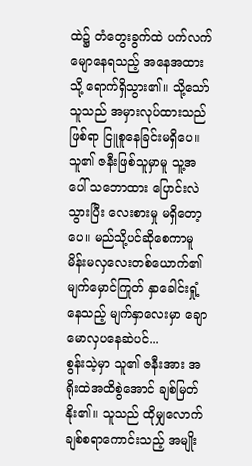ထဲ၌ တံတွေးခွက်ထဲ ပက်လက်မျောနေရသည့် အနေအထားသို့ ရောက်ရှိသွား၏။ သို့သော် သူသည် အမှားလုပ်ထားသည်ဖြစ်ရာ ငြူစူနေခြင်းမရှိပေ။ သူ၏ ဇနီးဖြစ်သူမှာမူ သူ့အပေါ် သဘောထား ပြောင်းလဲသွားပြီး လေးစားမှု မရှိတော့ပေ။ မည်သို့ပင်ဆိုစေကာမူ မိန်းမလှလေးတစ်ယောက်၏ မျက်မှောင်ကြုတ် နှာခေါင်းရှုံ့နေသည့် မျက်နှာလေးမှာ ချောမောလှပနေဆဲပင်...
စွန်းသဲ့မှာ သူ၏ ဇနီးအား အရိုးထဲအထိစွဲအောင် ချစ်မြတ်နိုး၏။ သူသည် ထိုမျှလောက် ချစ်စရာကောင်းသည့် အမျိုး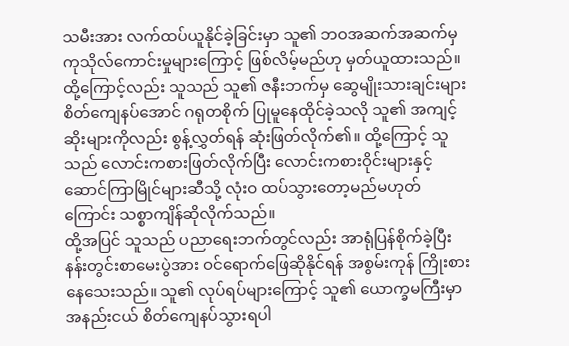သမီးအား လက်ထပ်ယူနိုင်ခဲ့ခြင်းမှာ သူ၏ ဘဝအဆက်အဆက်မှ ကုသိုလ်ကောင်းမှုများကြောင့် ဖြစ်လိမ့်မည်ဟု မှတ်ယူထားသည်။
ထို့ကြောင့်လည်း သူသည် သူ၏ ဇနီးဘက်မှ ဆွေမျိုးသားချင်းများ စိတ်ကျေနပ်အောင် ဂရုတစိုက် ပြုမူနေထိုင်ခဲ့သလို သူ၏ အကျင့်ဆိုးများကိုလည်း စွန့်လွှတ်ရန် ဆုံးဖြတ်လိုက်၏။ ထို့ကြောင့် သူသည် လောင်းကစားဖြတ်လိုက်ပြီး လောင်းကစားဝိုင်းများနှင့် ဆောင်ကြာမြိုင်များဆီသို့ လုံးဝ ထပ်သွားတော့မည်မဟုတ်ကြောင်း သစ္စာကျိန်ဆိုလိုက်သည်။
ထို့အပြင် သူသည် ပညာရေးဘက်တွင်လည်း အာရုံပြန်စိုက်ခဲ့ပြီး နန်းတွင်းစာမေးပွဲအား ဝင်ရောက်ဖြေဆိုနိုင်ရန် အစွမ်းကုန် ကြိုးစားနေသေးသည်။ သူ၏ လုပ်ရပ်များကြောင့် သူ၏ ယောက္ခမကြီးမှာ အနည်းငယ် စိတ်ကျေနပ်သွားရပါ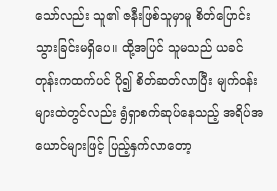သော်လည်း သူ၏ ဇနီးဖြစ်သူမှာမူ စိတ်ပြောင်းသွားခြင်းမရှိပေ။ ထို့အပြင် သူမသည် ယခင်တုန်းကထက်ပင် ပို၍ စိတ်ဆတ်လာပြီး မျက်ဝန်းများထဲတွင်လည်း ရွံရှာစက်ဆုပ်နေသည့် အရိပ်အယောင်များဖြင့် ပြည့်နှက်လာတော့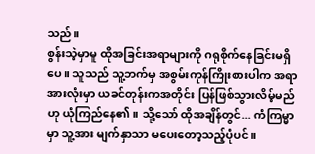သည်။
စွန်းသဲ့မှာမူ ထိုအခြင်းအရာများကို ဂရုစိုက်နေခြင်းမရှိပေ။ သူသည် သူ့ဘက်မှ အစွမ်းကုန်ကြိုးစားပါက အရာအားလုံးမှာ ယခင်တုန်းကအတိုင်း ပြန်ဖြစ်သွားလိမ့်မည်ဟု ယုံကြည်နေ၏။ သို့သော် ထိုအချိန်တွင်... ကံကြမ္မာမှာ သူ့အား မျက်နှာသာ မပေးတော့သည့်ပုံပင်။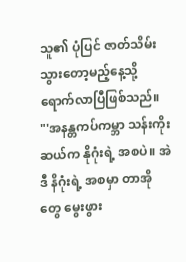သူ၏ ပုံပြင် ဇာတ်သိမ်းသွားတော့မည့်နေ့သို့ ရောက်လာပြီဖြစ်သည်။
"'အနန္တကပ်ကမ္ဘာ သန်းကိုးဆယ်က နိုဂုံးရဲ့ အစပဲ။ အဲဒီ နိဂုံးရဲ့ အစမှာ တာအိုတွေ မွေးဖွား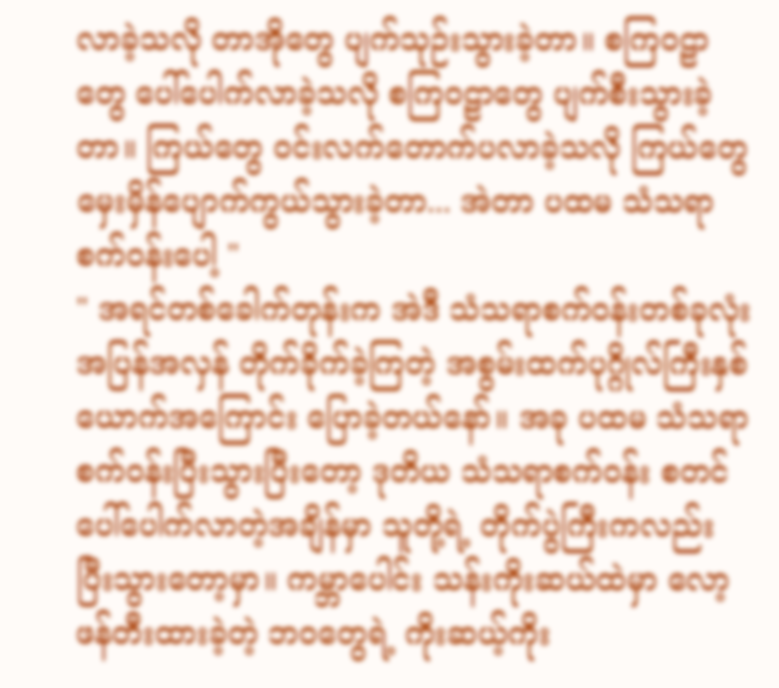လာခဲ့သလို တာအိုတွေ ပျက်သုဉ်းသွားခဲ့တာ။ စကြဝဠာတွေ ပေါ်ပေါက်လာခဲ့သလို စကြဝဠာတွေ ပျက်စီးသွားခဲ့တာ။ ကြယ်တွေ ဝင်းလက်တောက်ပလာခဲ့သလို ကြယ်တွေ မှေးမှိန်ပျောက်ကွယ်သွားခဲ့တာ... အဲတာ ပထမ သံသရာစက်ဝန်းပေါ့ "
" အရင်တစ်ခေါက်တုန်းက အဲဒီ သံသရာစက်ဝန်းတစ်ခုလုံး အပြန်အလှန် တိုက်ခိုက်ခဲ့ကြတဲ့ အစွမ်းထက်ပုဂ္ဂိုလ်ကြီးနှစ်ယောက်အကြောင်း ပြောခဲ့တယ်နော်။ အခု ပထမ သံသရာစက်ဝန်းပြီးသွားပြီးတော့ ဒုတိယ သံသရာစက်ဝန်း စတင်ပေါ်ပေါက်လာတဲ့အချိန်မှာ သူတို့ရဲ့ တိုက်ပွဲကြီးကလည်း ပြီးသွားတော့မှာ။ ကမ္ဘာပေါင်း သန်းကိုးဆယ်ထဲမှာ လော့ ဖန်တီးထားခဲ့တဲ့ ဘဝတွေရဲ့ ကိုးဆယ့်ကိုး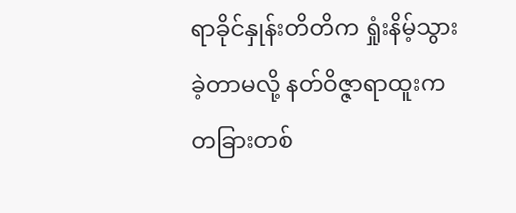ရာခိုင်နှုန်းတိတိက ရှုံးနိမ့်သွားခဲ့တာမလို့ နတ်ဝိဇ္ဇာရာထူးက တခြားတစ်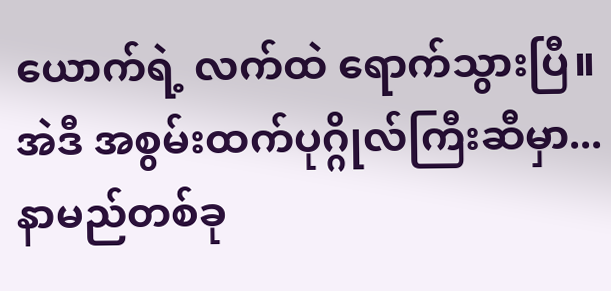ယောက်ရဲ့ လက်ထဲ ရောက်သွားပြီ။ အဲဒီ အစွမ်းထက်ပုဂ္ဂိုလ်ကြီးဆီမှာ... နာမည်တစ်ခု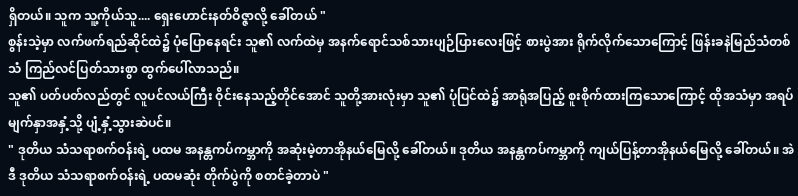ရှိတယ်။ သူက သူ့ကိုယ်သူ.... ရှေးဟောင်းနတ်ဝိဇ္ဇာလို့ ခေါ်တယ် "
စွန်းသဲ့မှာ လက်ဖက်ရည်ဆိုင်ထဲ၌ ပုံပြောနေရင်း သူ၏ လက်ထဲမှ အနက်ရောင်သစ်သားပျဉ်ပြားလေးဖြင့် စားပွဲအား ရိုက်လိုက်သောကြောင့် ဖြန်းခနဲမြည်သံတစ်သံ ကြည်လင်ပြတ်သားစွာ ထွက်ပေါ်လာသည်။
သူ၏ ပတ်ပတ်လည်တွင် လူပင်လယ်ကြီး ဝိုင်းနေသည့်တိုင်အောင် သူတို့အားလုံးမှာ သူ၏ ပုံပြင်ထဲ၌ အာရုံအပြည့် စူးစိုက်ထားကြသောကြောင့် ထိုအသံမှာ အရပ်မျက်နှာအနှံ့သို့ ပျံ့နှံ့သွားဆဲပင်။
" ဒုတိယ သံသရာစက်ဝန်းရဲ့ ပထမ အနန္တကပ်ကမ္ဘာကို အဆုံးမဲ့တာအိုနယ်မြေလို့ ခေါ်တယ်။ ဒုတိယ အနန္တကပ်ကမ္ဘာကို ကျယ်ပြန့်တာအိုနယ်မြေလို့ ခေါ်တယ်။ အဲဒီ ဒုတိယ သံသရာစက်ဝန်းရဲ့ ပထမဆုံး တိုက်ပွဲကို စတင်ခဲ့တာပဲ "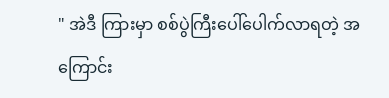" အဲဒီ ကြားမှာ စစ်ပွဲကြီးပေါ်ပေါက်လာရတဲ့ အကြောင်း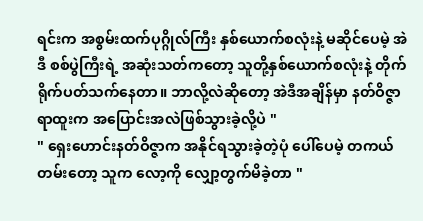ရင်းက အစွမ်းထက်ပုဂ္ဂိုလ်ကြီး နှစ်ယောက်စလုံးနဲ့ မဆိုင်ပေမဲ့ အဲဒီ စစ်ပွဲကြီးရဲ့ အဆုံးသတ်ကတော့ သူတို့နှစ်ယောက်စလုံးနဲ့ တိုက်ရိုက်ပတ်သက်နေတာ။ ဘာလို့လဲဆိုတော့ အဲဒီအချိန်မှာ နတ်ဝိဇ္ဇာရာထူးက အပြောင်းအလဲဖြစ်သွားခဲ့လို့ပဲ "
" ရှေးဟောင်းနတ်ဝိဇ္ဇာက အနိုင်ရသွားခဲ့တဲ့ပုံ ပေါ်ပေမဲ့ တကယ်တမ်းတော့ သူက လော့ကို လျှော့တွက်မိခဲ့တာ "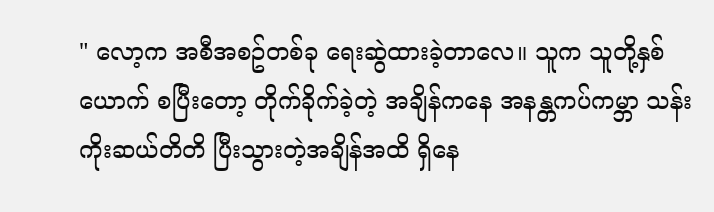" လော့က အစီအစဥ်တစ်ခု ရေးဆွဲထားခဲ့တာလေ။ သူက သူတို့နှစ်ယောက် စပြီးတော့ တိုက်ခိုက်ခဲ့တဲ့ အချိန်ကနေ အနန္တကပ်ကမ္ဘာ သန်းကိုးဆယ်တိတိ ပြီးသွားတဲ့အချိန်အထိ ရှိနေ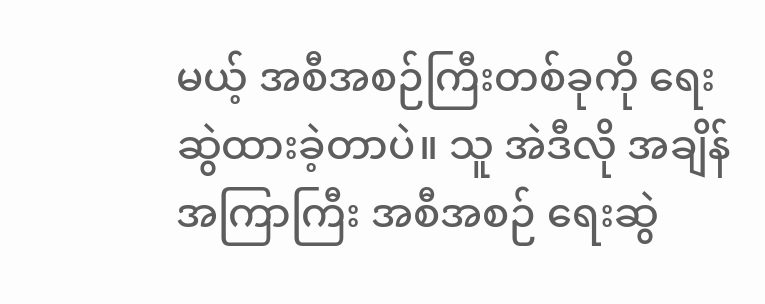မယ့် အစီအစဉ်ကြီးတစ်ခုကို ရေးဆွဲထားခဲ့တာပဲ။ သူ အဲဒီလို အချိန်အကြာကြီး အစီအစဉ် ရေးဆွဲ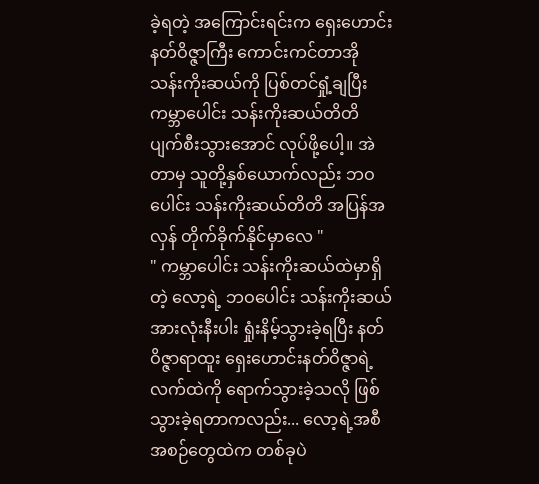ခဲ့ရတဲ့ အကြောင်းရင်းက ရှေးဟောင်းနတ်ဝိဇ္ဇာကြီး ကောင်းကင်တာအို သန်းကိုးဆယ်ကို ပြစ်တင်ရှုံ့ချပြီး ကမ္ဘာပေါင်း သန်းကိုးဆယ်တိတိ ပျက်စီးသွားအောင် လုပ်ဖို့ပေါ့။ အဲတာမှ သူတို့နှစ်ယောက်လည်း ဘဝပေါင်း သန်းကိုးဆယ်တိတိ အပြန်အလှန် တိုက်ခိုက်နိုင်မှာလေ "
" ကမ္ဘာပေါင်း သန်းကိုးဆယ်ထဲမှာရှိတဲ့ လော့ရဲ့ ဘဝပေါင်း သန်းကိုးဆယ်အားလုံးနီးပါး ရှုံးနိမ့်သွားခဲ့ရပြီး နတ်ဝိဇ္ဇာရာထူး ရှေးဟောင်းနတ်ဝိဇ္ဇာရဲ့ လက်ထဲကို ရောက်သွားခဲ့သလို ဖြစ်သွားခဲ့ရတာကလည်း... လော့ရဲ့အစီအစဉ်တွေထဲက တစ်ခုပဲ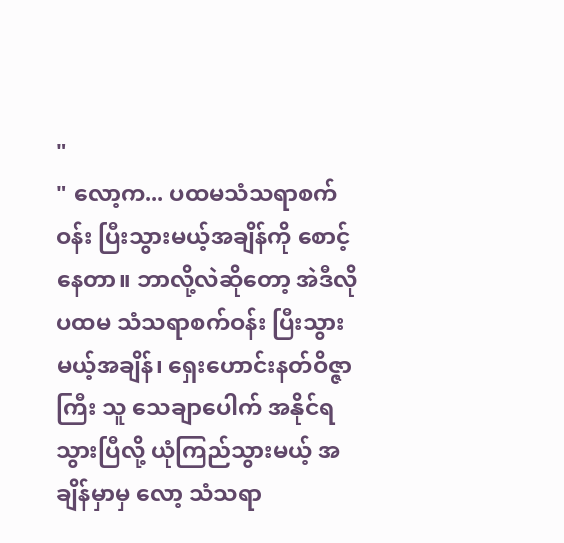"
" လော့က... ပထမသံသရာစက်ဝန်း ပြီးသွားမယ့်အချိန်ကို စောင့်နေတာ။ ဘာလို့လဲဆိုတော့ အဲဒီလို ပထမ သံသရာစက်ဝန်း ပြီးသွားမယ့်အချိန်၊ ရှေးဟောင်းနတ်ဝိဇ္ဇာကြီး သူ သေချာပေါက် အနိုင်ရသွားပြီလို့ ယုံကြည်သွားမယ့် အချိန်မှာမှ လော့ သံသရာ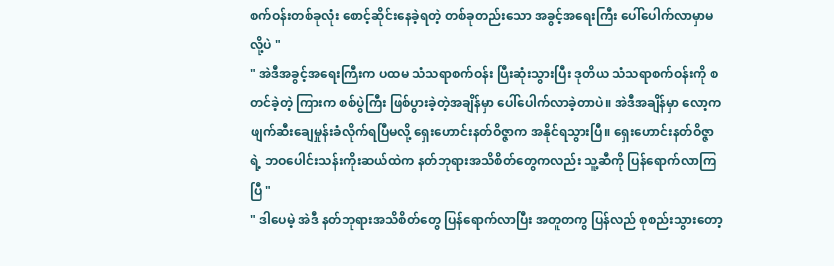စက်ဝန်းတစ်ခုလုံး စောင့်ဆိုင်းနေခဲ့ရတဲ့ တစ်ခုတည်းသော အခွင့်အရေးကြီး ပေါ်ပေါက်လာမှာမလို့ပဲ "
" အဲဒီအခွင့်အရေးကြီးက ပထမ သံသရာစက်ဝန်း ပြီးဆုံးသွားပြီး ဒုတိယ သံသရာစက်ဝန်းကို စတင်ခဲ့တဲ့ ကြားက စစ်ပွဲကြီး ဖြစ်ပွားခဲ့တဲ့အချိန်မှာ ပေါ်ပေါက်လာခဲ့တာပဲ။ အဲဒီအချိန်မှာ လော့က ဖျက်ဆီးချေမှုန်းခံလိုက်ရပြီမလို့ ရှေးဟောင်းနတ်ဝိဇ္ဇာက အနိုင်ရသွားပြီ။ ရှေးဟောင်းနတ်ဝိဇ္ဇာရဲ့ ဘဝပေါင်းသန်းကိုးဆယ်ထဲက နတ်ဘုရားအသိစိတ်တွေကလည်း သူ့ဆီကို ပြန်ရောက်လာကြပြီ "
" ဒါပေမဲ့ အဲဒီ နတ်ဘုရားအသိစိတ်တွေ ပြန်ရောက်လာပြီး အတူတကွ ပြန်လည် စုစည်းသွားတော့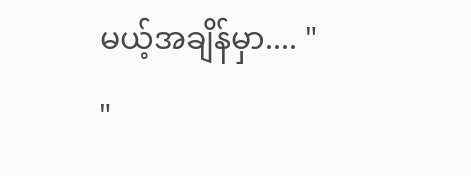မယ့်အချိန်မှာ.... "
"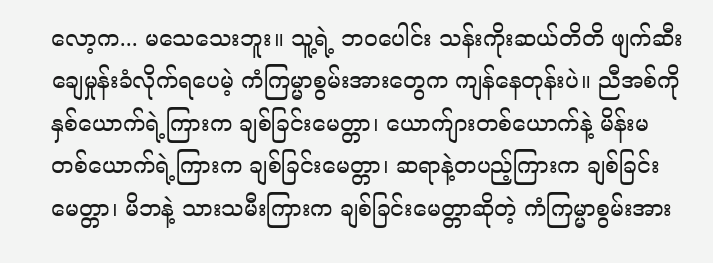လော့က... မသေသေးဘူး။ သူ့ရဲ့ ဘဝပေါင်း သန်းကိုးဆယ်တိတိ ဖျက်ဆီးချေမှုန်းခံလိုက်ရပေမဲ့ ကံကြမ္မာစွမ်းအားတွေက ကျန်နေတုန်းပဲ။ ညီအစ်ကိုနှစ်ယောက်ရဲ့ကြားက ချစ်ခြင်းမေတ္တာ၊ ယောက်ျားတစ်ယောက်နဲ့ မိန်းမတစ်ယောက်ရဲ့ကြားက ချစ်ခြင်းမေတ္တာ၊ ဆရာနဲ့တပည့်ကြားက ချစ်ခြင်းမေတ္တာ၊ မိဘနဲ့ သားသမီးကြားက ချစ်ခြင်းမေတ္တာဆိုတဲ့ ကံကြမ္မာစွမ်းအား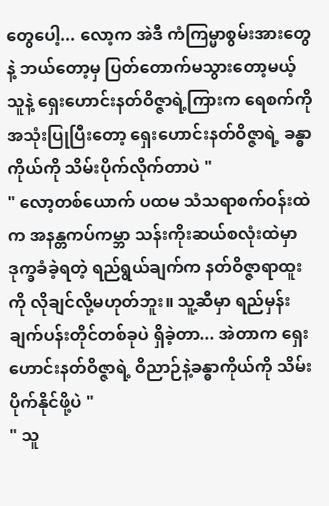တွေပေါ့... လော့က အဲဒီ ကံကြမ္မာစွမ်းအားတွေနဲ့ ဘယ်တော့မှ ပြတ်တောက်မသွားတော့မယ့် သူနဲ့ ရှေးဟောင်းနတ်ဝိဇ္ဇာရဲ့ကြားက ရေစက်ကို အသုံးပြုပြီးတော့ ရှေးဟောင်းနတ်ဝိဇ္ဇာရဲ့ ခန္ဓာကိုယ်ကို သိမ်းပိုက်လိုက်တာပဲ "
" လော့တစ်ယောက် ပထမ သံသရာစက်ဝန်းထဲက အနန္တကပ်ကမ္ဘာ သန်းကိုးဆယ်စလုံးထဲမှာ ဒုက္ခခံခဲ့ရတဲ့ ရည်ရွယ်ချက်က နတ်ဝိဇ္ဇာရာထူးကို လိုချင်လို့မဟုတ်ဘူး။ သူ့ဆီမှာ ရည်မှန်းချက်ပန်းတိုင်တစ်ခုပဲ ရှိခဲ့တာ... အဲတာက ရှေးဟောင်းနတ်ဝိဇ္ဇာရဲ့ ဝိညာဉ်နဲ့ခန္ဓာကိုယ်ကို သိမ်းပိုက်နိုင်ဖို့ပဲ "
" သူ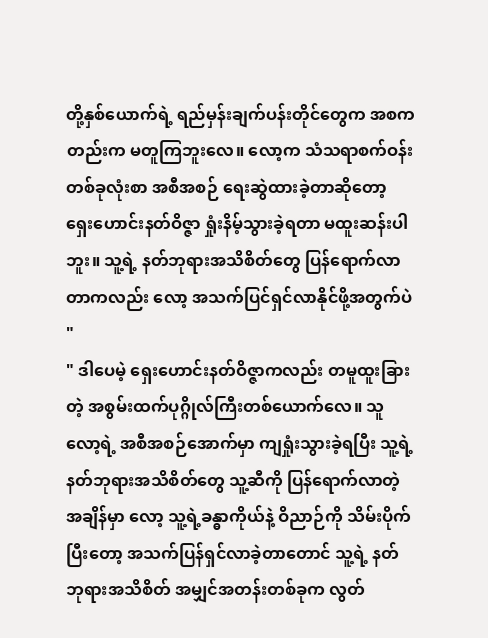တို့နှစ်ယောက်ရဲ့ ရည်မှန်းချက်ပန်းတိုင်တွေက အစကတည်းက မတူကြဘူးလေ။ လော့က သံသရာစက်ဝန်းတစ်ခုလုံးစာ အစီအစဉ် ရေးဆွဲထားခဲ့တာဆိုတော့ ရှေးဟောင်းနတ်ဝိဇ္ဇာ ရှုံးနိမ့်သွားခဲ့ရတာ မထူးဆန်းပါဘူး။ သူ့ရဲ့ နတ်ဘုရားအသိစိတ်တွေ ပြန်ရောက်လာတာကလည်း လော့ အသက်ပြင်ရှင်လာနိုင်ဖို့အတွက်ပဲ "
" ဒါပေမဲ့ ရှေးဟောင်းနတ်ဝိဇ္ဇာကလည်း တမူထူးခြားတဲ့ အစွမ်းထက်ပုဂ္ဂိုလ်ကြီးတစ်ယောက်လေ။ သူ လော့ရဲ့ အစီအစဉ်အောက်မှာ ကျရှုံးသွားခဲ့ရပြီး သူ့ရဲ့နတ်ဘုရားအသိစိတ်တွေ သူ့ဆီကို ပြန်ရောက်လာတဲ့အချိန်မှာ လော့ သူ့ရဲ့ခန္ဓာကိုယ်နဲ့ ဝိညာဉ်ကို သိမ်းပိုက်ပြီးတော့ အသက်ပြန်ရှင်လာခဲ့တာတောင် သူ့ရဲ့ နတ်ဘုရားအသိစိတ် အမျှင်အတန်းတစ်ခုက လွတ်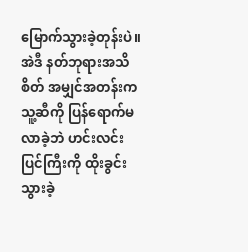မြောက်သွားခဲ့တုန်းပဲ။ အဲဒီ နတ်ဘုရားအသိစိတ် အမျှင်အတန်းက သူ့ဆီကို ပြန်ရောက်မလာခဲ့ဘဲ ဟင်းလင်းပြင်ကြီးကို ထိုးခွင်းသွားခဲ့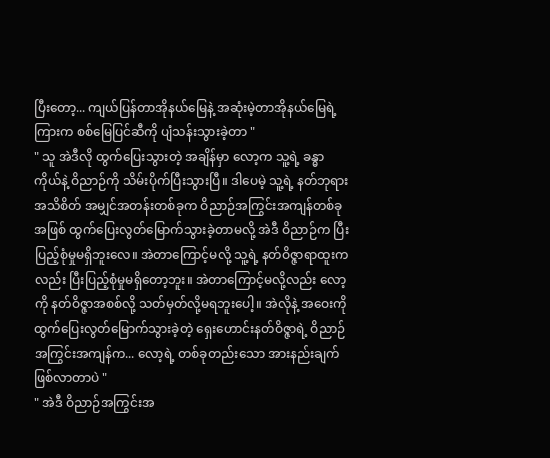ပြီးတော့... ကျယ်ပြန်တာအိုနယ်မြေနဲ့ အဆုံးမဲ့တာအိုနယ်မြေရဲ့ ကြားက စစ်မြေပြင်ဆီကို ပျံသန်းသွားခဲ့တာ "
" သူ အဲဒီလို ထွက်ပြေးသွားတဲ့ အချိန်မှာ လော့က သူ့ရဲ့ ခန္ဓာကိုယ်နဲ့ ဝိညာဉ်ကို သိမ်းပိုက်ပြီးသွားပြီ။ ဒါပေမဲ့ သူ့ရဲ့ နတ်ဘုရားအသိစိတ် အမျှင်အတန်းတစ်ခုက ဝိညာဉ်အကြွင်းအကျန်တစ်ခုအဖြစ် ထွက်ပြေးလွတ်မြောက်သွားခဲ့တာမလို့ အဲဒီ ဝိညာဉ်က ပြီးပြည့်စုံမှုမရှိဘူးလေ။ အဲတာကြောင့်မလို့ သူ့ရဲ့ နတ်ဝိဇ္ဇာရာထူးကလည်း ပြီးပြည့်စုံမှုမရှိတော့ဘူး။ အဲတာကြောင့်မလို့လည်း လော့ကို နတ်ဝိဇ္ဇာအစစ်လို့ သတ်မှတ်လို့မရဘူးပေါ့။ အဲလိုနဲ့ အဝေးကို ထွက်ပြေးလွတ်မြောက်သွားခဲ့တဲ့ ရှေးဟောင်းနတ်ဝိဇ္ဇာရဲ့ ဝိညာဉ်အကြွင်းအကျန်က... လော့ရဲ့ တစ်ခုတည်းသော အားနည်းချက် ဖြစ်လာတာပဲ "
" အဲဒီ ဝိညာဉ်အကြွင်းအ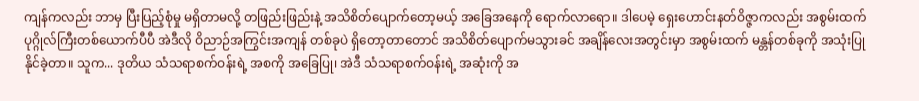ကျန်ကလည်း ဘာမှ ပြီးပြည့်စုံမှု မရှိတာမလို့ တဖြည်းဖြည်းနဲ့ အသိစိတ်ပျောက်တော့မယ့် အခြေအနေကို ရောက်လာရော။ ဒါပေမဲ့ ရှေးဟောင်းနတ်ဝိဇ္ဇာကလည်း အစွမ်းထက်ပုဂ္ဂိုလ်ကြီးတစ်ယောက်ပီပီ အဲဒီလို ဝိညာဉ်အကြွင်းအကျန် တစ်ခုပဲ ရှိတော့တာတောင် အသိစိတ်ပျောက်မသွားခင် အချိန်လေးအတွင်းမှာ အစွမ်းထက် မန္တန်တစ်ခုကို အသုံးပြုနိုင်ခဲ့တာ။ သူက... ဒုတိယ သံသရာစက်ဝန်းရဲ့ အစကို အခြေပြု၊ အဲဒီ သံသရာစက်ဝန်းရဲ့ အဆုံးကို အ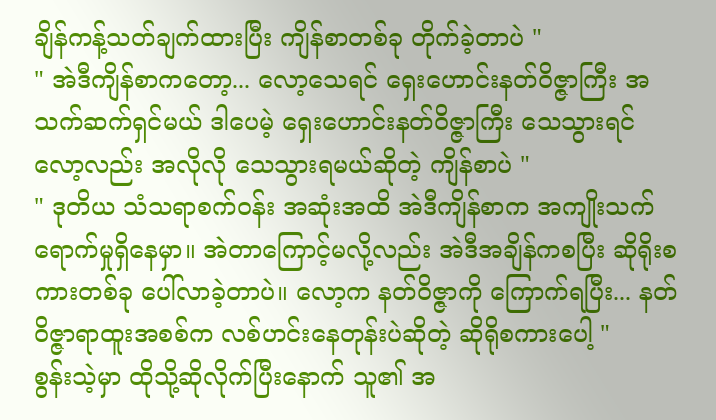ချိန်ကန့်သတ်ချက်ထားပြီး ကျိန်စာတစ်ခု တိုက်ခဲ့တာပဲ "
" အဲဒီကျိန်စာကတော့... လော့သေရင် ရှေးဟောင်းနတ်ဝိဇ္ဇာကြီး အသက်ဆက်ရှင်မယ် ဒါပေမဲ့ ရှေးဟောင်းနတ်ဝိဇ္ဇာကြီး သေသွားရင် လော့လည်း အလိုလို သေသွားရမယ်ဆိုတဲ့ ကျိန်စာပဲ "
" ဒုတိယ သံသရာစက်ဝန်း အဆုံးအထိ အဲဒီကျိန်စာက အကျိုးသက်ရောက်မှုရှိနေမှာ။ အဲတာကြောင့်မလို့လည်း အဲဒီအချိန်ကစပြီး ဆိုရိုးစကားတစ်ခု ပေါ်လာခဲ့တာပဲ။ လော့က နတ်ဝိဇ္ဇာကို ကြောက်ရပြီး... နတ်ဝိဇ္ဇာရာထူးအစစ်က လစ်ဟင်းနေတုန်းပဲဆိုတဲ့ ဆိုရိုစကားပေါ့ "
စွန်းသဲ့မှာ ထိုသို့ဆိုလိုက်ပြီးနောက် သူ၏ အ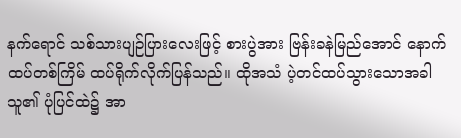နက်ရောင် သစ်သားပျဉ်ပြားလေးဖြင့် စားပွဲအား ဗြန်းခနဲမြည်အောင် နောက်ထပ်တစ်ကြိမ် ထပ်ရိုက်လိုက်ပြန်သည်။ ထိုအသံ ပဲ့တင်ထပ်သွားသောအခါ သူ၏ ပုံပြင်ထဲ၌ အာ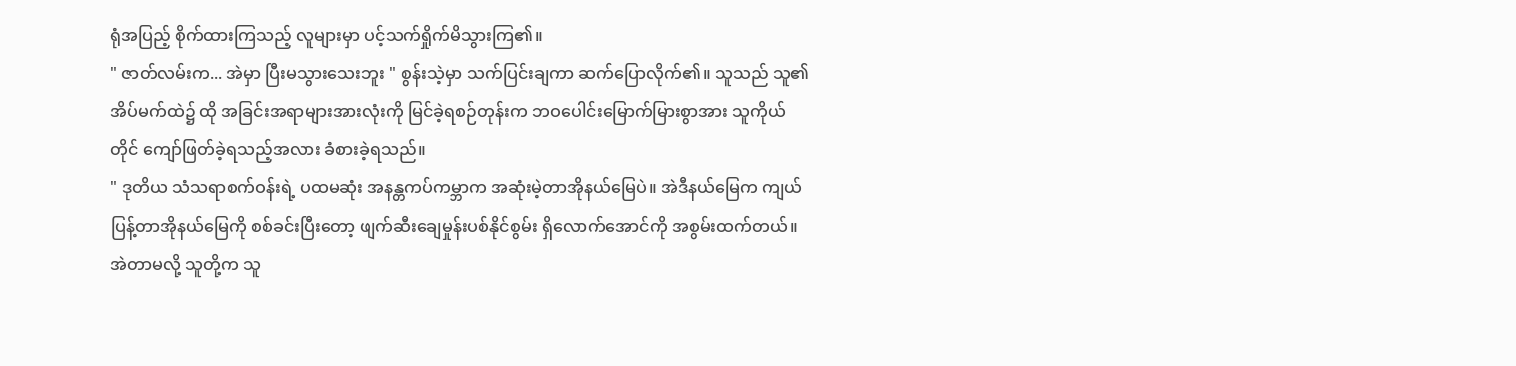ရုံအပြည့် စိုက်ထားကြသည့် လူများမှာ ပင့်သက်ရှိုက်မိသွားကြ၏။
" ဇာတ်လမ်းက... အဲမှာ ပြီးမသွားသေးဘူး " စွန်းသဲ့မှာ သက်ပြင်းချကာ ဆက်ပြောလိုက်၏။ သူသည် သူ၏ အိပ်မက်ထဲ၌ ထို အခြင်းအရာများအားလုံးကို မြင်ခဲ့ရစဉ်တုန်းက ဘဝပေါင်းမြောက်မြားစွာအား သူကိုယ်တိုင် ကျော်ဖြတ်ခဲ့ရသည့်အလား ခံစားခဲ့ရသည်။
" ဒုတိယ သံသရာစက်ဝန်းရဲ့ ပထမဆုံး အနန္တကပ်ကမ္ဘာက အဆုံးမဲ့တာအိုနယ်မြေပဲ။ အဲဒီနယ်မြေက ကျယ်ပြန့်တာအိုနယ်မြေကို စစ်ခင်းပြီးတော့ ဖျက်ဆီးချေမှုန်းပစ်နိုင်စွမ်း ရှိလောက်အောင်ကို အစွမ်းထက်တယ်။ အဲတာမလို့ သူတို့က သူ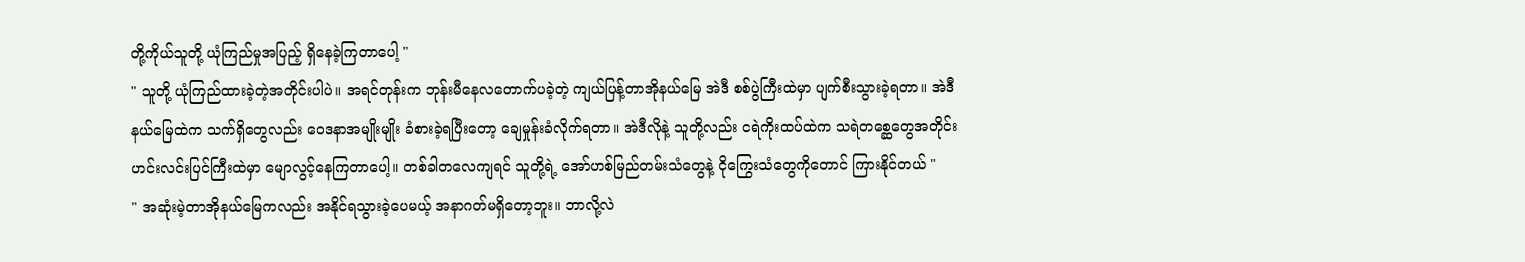တို့ကိုယ်သူတို့ ယုံကြည်မှုအပြည့် ရှိနေခဲ့ကြတာပေါ့ "
" သူတို့ ယုံကြည်ထားခဲ့တဲ့အတိုင်းပါပဲ။ အရင်တုန်းက ဘုန်းမီနေလတောက်ပခဲ့တဲ့ ကျယ်ပြန့်တာအိုနယ်မြေ အဲဒီ စစ်ပွဲကြီးထဲမှာ ပျက်စီးသွားခဲ့ရတာ။ အဲဒီ နယ်မြေထဲက သက်ရှိတွေလည်း ဝေဒနာအမျိုးမျိုး ခံစားခဲ့ရပြီးတော့ ချေမှုန်းခံလိုက်ရတာ။ အဲဒီလိုနဲ့ သူတို့လည်း ငရဲကိုးထပ်ထဲက သရဲတစ္ဆေတွေအတိုင်း ဟင်းလင်းပြင်ကြီးထဲမှာ မျောလွင့်နေကြတာပေါ့။ တစ်ခါတလေကျရင် သူတို့ရဲ့ အော်ဟစ်မြည်တမ်းသံတွေနဲ့ ငိုကြွေးသံတွေကိုတောင် ကြားနိုင်တယ် "
" အဆုံးမဲ့တာအိုနယ်မြေကလည်း အနိုင်ရသွားခဲ့ပေမယ့် အနာဂတ်မရှိတော့ဘူး။ ဘာလို့လဲ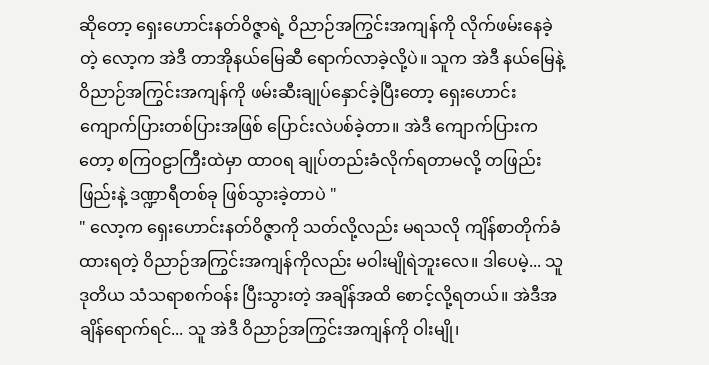ဆိုတော့ ရှေးဟောင်းနတ်ဝိဇ္ဇာရဲ့ ဝိညာဉ်အကြွင်းအကျန်ကို လိုက်ဖမ်းနေခဲ့တဲ့ လော့က အဲဒီ တာအိုနယ်မြေဆီ ရောက်လာခဲ့လို့ပဲ။ သူက အဲဒီ နယ်မြေနဲ့ ဝိညာဉ်အကြွင်းအကျန်ကို ဖမ်းဆီးချုပ်နှောင်ခဲ့ပြီးတော့ ရှေးဟောင်း ကျောက်ပြားတစ်ပြားအဖြစ် ပြောင်းလဲပစ်ခဲ့တာ။ အဲဒီ ကျောက်ပြားကတော့ စကြဝဠာကြီးထဲမှာ ထာဝရ ချုပ်တည်းခံလိုက်ရတာမလို့ တဖြည်းဖြည်းနဲ့ ဒဏ္ဍာရီတစ်ခု ဖြစ်သွားခဲ့တာပဲ "
" လော့က ရှေးဟောင်းနတ်ဝိဇ္ဇာကို သတ်လို့လည်း မရသလို ကျိန်စာတိုက်ခံထားရတဲ့ ဝိညာဉ်အကြွင်းအကျန်ကိုလည်း မဝါးမျိုရဲဘူးလေ။ ဒါပေမဲ့... သူ ဒုတိယ သံသရာစက်ဝန်း ပြီးသွားတဲ့ အချိန်အထိ စောင့်လို့ရတယ်။ အဲဒီအချိန်ရောက်ရင်... သူ အဲဒီ ဝိညာဉ်အကြွင်းအကျန်ကို ဝါးမျို၊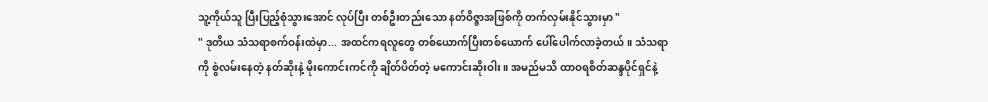သူ့ကိုယ်သူ ပြီးပြည့်စုံသွားအောင် လုပ်ပြီး တစ်ဦးတည်းသော နတ်ဝိဇ္ဇာအဖြစ်ကို တက်လှမ်းနိုင်သွားမှာ "
" ဒုတိယ သံသရာစက်ဝန်းထဲမှာ... အထင်ကရလူတွေ တစ်ယောက်ပြီးတစ်ယောက် ပေါ်ပေါက်လာခဲ့တယ်။ သံသရာကို စွဲလမ်းနေတဲ့ နတ်ဆိုးနဲ့ မိုးကောင်းကင်ကို ချိတ်ပိတ်တဲ့ မကောင်းဆိုးဝါး။ အမည်မသိ ထာဝရစိတ်ဆန္ဒပိုင်ရှင်နဲ့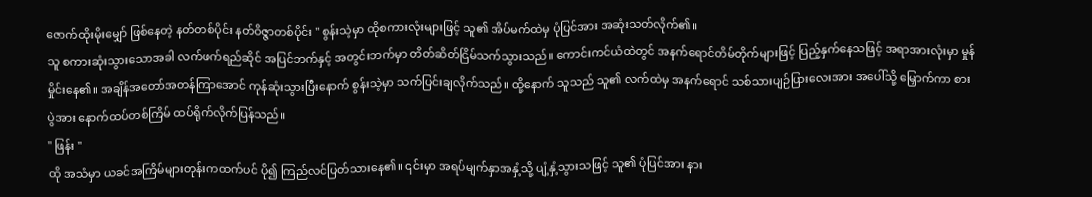ဇောက်ထိုးမိုးမျှော် ဖြစ်နေတဲ့ နတ်တစ်ပိုင်း နတ်ဝိဇ္ဇာတစ်ပိုင်း " စွန်းသဲ့မှာ ထိုစကားလုံးများဖြင့် သူ၏ အိပ်မက်ထဲမှ ပုံပြင်အား အဆုံးသတ်လိုက်၏။
သူ စကားဆုံးသွားသောအခါ လက်ဖက်ရည်ဆိုင် အပြင်ဘက်နှင့် အတွင်းဘက်မှာ တိတ်ဆိတ်ငြိမ်သက်သွားသည်။ ကောင်းကင်ယံထဲတွင် အနက်ရောင်တိမ်တိုက်များဖြင့် ပြည့်နှက်နေသဖြင့် အရာအားလုံးမှာ မှုန်မှိုင်းနေ၏။ အချိန်အတော်အတန်ကြာအောင် ကုန်ဆုံးသွားပြီးနောက် စွန်းသဲ့မှာ သက်ပြင်းချလိုက်သည်။ ထို့နောက် သူသည် သူ၏ လက်ထဲမှ အနက်ရောင် သစ်သားပျဉ်ပြားလေးအား အပေါ်သို့ မြှောက်ကာ စားပွဲအား နောက်ထပ်တစ်ကြိမ် ထပ်ရိုက်လိုက်ပြန်သည်။
" ဖြန်း "
ထို အသံမှာ ယခင်အကြိမ်များတုန်းကထက်ပင် ပို၍ ကြည်လင်ပြတ်သားနေ၏။ ၎င်းမှာ အရပ်မျက်နှာအနှံ့သို့ ပျံ့နှံ့သွားသဖြင့် သူ၏ ပုံပြင်အား နား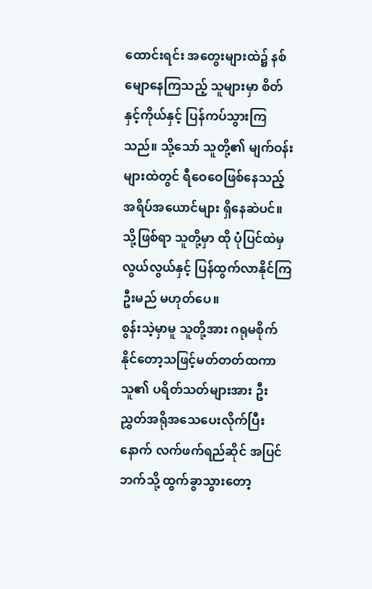ထောင်းရင်း အတွေးများထဲ၌ နစ်မျောနေကြသည့် သူများမှာ စိတ်နှင့်ကိုယ်နှင့် ပြန်ကပ်သွားကြသည်။ သို့သော် သူတို့၏ မျက်ဝန်းများထဲတွင် ရီဝေဝေဖြစ်နေသည့် အရိပ်အယောင်များ ရှိနေဆဲပင်။ သို့ဖြစ်ရာ သူတို့မှာ ထို ပုံပြင်ထဲမှ လွယ်လွယ်နှင့် ပြန်ထွက်လာနိုင်ကြဦးမည် မဟုတ်ပေ။
စွန်းသဲ့မှာမူ သူတို့အား ဂရုမစိုက်နိုင်တော့သဖြင့်မတ်တတ်ထကာ သူ၏ ပရိတ်သတ်များအား ဦးညွှတ်အရိုအသေပေးလိုက်ပြီးနောက် လက်ဖက်ရည်ဆိုင် အပြင်ဘက်သို့ ထွက်ခွာသွားတော့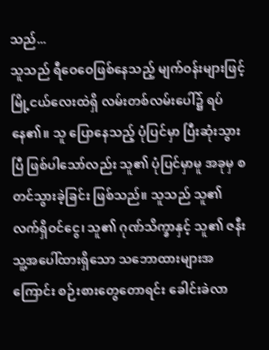သည်...
သူသည် ရီဝေဝေဖြစ်နေသည့် မျက်ဝန်းများဖြင့် မြို့ငယ်လေးထဲရှိ လမ်းတစ်လမ်းပေါ်၌ ရပ်နေ၏။ သူ ပြောနေသည့် ပုံပြင်မှာ ပြီးဆုံးသွားပြီ ဖြစ်ပါသော်လည်း သူ၏ ပုံပြင်မှာမူ အခုမှ စတင်သွားခဲ့ခြင်း ဖြစ်သည်။ သူသည် သူ၏ လက်ရှိဝင်ငွေ၊ သူ၏ ဂုဏ်သိက္ခာနှင့် သူ၏ ဇနီး သူ့အပေါ်ထားရှိသော သဘောထားများအကြောင်း စဉ်းစားတွေတောရင်း ခေါင်းခဲလာ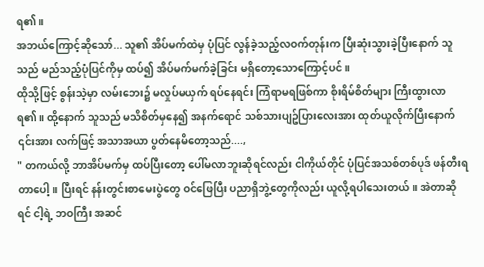ရ၏။
အဘယ်ကြောင့်ဆိုသော်... သူ၏ အိပ်မက်ထဲမှ ပုံပြင် လွန်ခဲ့သည့်လဝက်တုန်းက ပြီးဆုံးသွားခဲ့ပြီးနောက် သူသည် မည်သည့်ပုံပြင်ကိုမှ ထပ်၍ အိပ်မက်မက်ခဲ့ခြင်း မရှိတော့သောကြောင့်ပင်။
ထိုသို့ဖြင့် စွန်းသဲ့မှာ လမ်းဘေး၌ မလှုပ်မယှက် ရပ်နေရင်း ကြံရာမရဖြစ်ကာ စိုးရိမ်စိတ်များ ကြီးထွားလာရ၏။ ထို့နောက် သူသည် မသိစိတ်မှနေ၍ အနက်ရောင် သစ်သားပျဥ်ပြားလေးအား ထုတ်ယူလိုက်ပြီးနောက် ၎င်းအား လက်ဖြင့် အသာအယာ ပွတ်နေမိတော့သည်....,
" တကယ်လို့ ဘာအိပ်မက်မှ ထပ်ပြီးတော့ ပေါ်မလာဘူးဆိုရင်လည်း ငါကိုယ်တိုင် ပုံပြင်အသစ်တစ်ပုဒ် ဖန်တီးရတာပေါ့။ ပြီးရင် နန်းတွင်းစာမေးပွဲတွေ ဝင်ဖြေပြီး ပညာရှိဘွဲ့တွေကိုလည်း ယူလို့ရပါသေးတယ်။ အဲတာဆိုရင် ငါ့ရဲ့ ဘဝကြီး အဆင်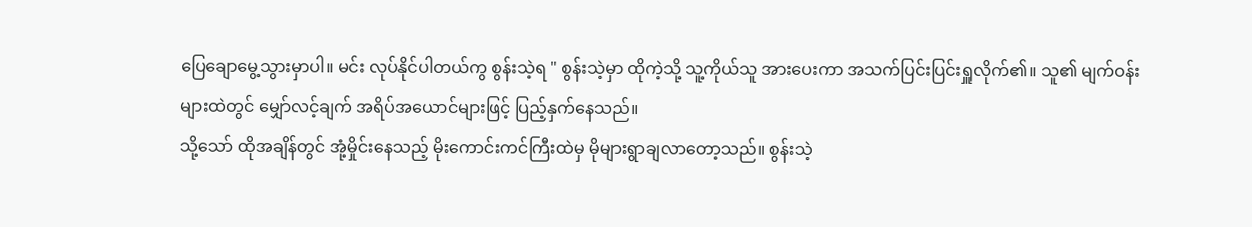ပြေချောမွေ့သွားမှာပါ။ မင်း လုပ်နိုင်ပါတယ်ကွ စွန်းသဲ့ရ " စွန်းသဲ့မှာ ထိုကဲ့သို့ သူ့ကိုယ်သူ အားပေးကာ အသက်ပြင်းပြင်းရှူလိုက်၏။ သူ၏ မျက်ဝန်းများထဲတွင် မျှော်လင့်ချက် အရိပ်အယောင်များဖြင့် ပြည့်နှက်နေသည်။
သို့သော် ထိုအချိန်တွင် အုံ့မှိုင်းနေသည့် မိုးကောင်းကင်ကြီးထဲမှ မိုများရွာချလာတော့သည်။ စွန်းသဲ့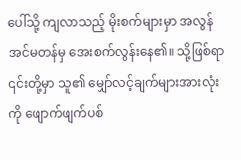ပေါ်သို့ ကျလာသည့် မိုးစက်များမှာ အလွန်အင်မတန်မှ အေးစက်လွန်းနေ၏။ သို့ဖြစ်ရာ ၎င်းတို့မှာ သူ၏ မျှော်လင့်ချက်များအားလုံးကို ဖျောက်ဖျက်ပစ်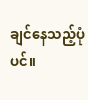ချင်နေသည့်ပုံပင်။